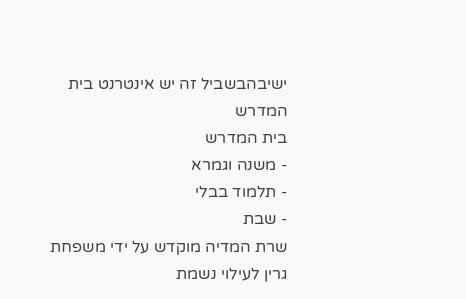ישיבהבשביל זה יש אינטרנט בית המדרש
בית המדרש
- משנה וגמרא
- תלמוד בבלי
- שבת
שרת המדיה מוקדש על ידי משפחת גרין לעילוי נשמת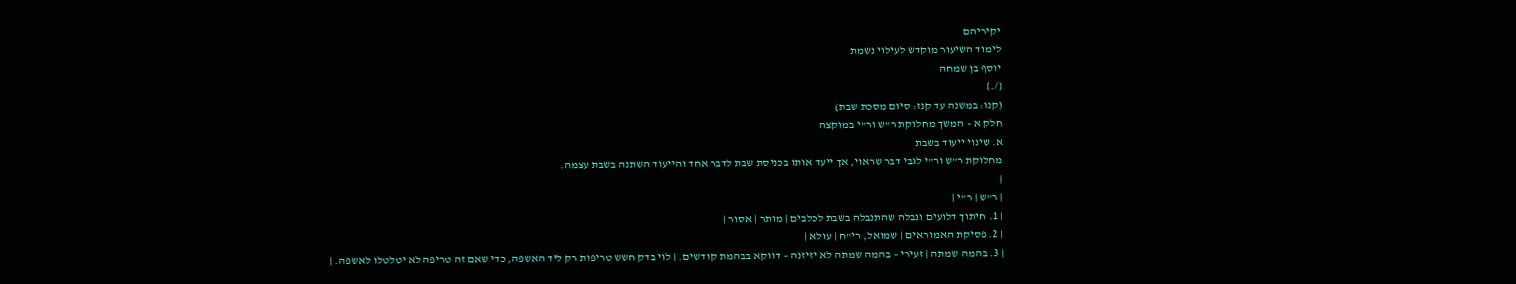יקיריהם
לימוד השיעור מוקדש לעילוי נשמת
יוסף בן שמחה
{/.}
(קנו: במשנה עד קנז: סיום מסכת שבת)
חלק א – המשך מחלוקת ר"ש ור"י במוקצה
א. שינוי ייעוד בשבת
מחלוקת ר"ש ור"י לגבי דבר שראוי, אך ייעד אותו בכניסת שבת לדבר אחד והייעוד השתנה בשבת עצמה.
|
| ר"ש | ר"י |
| 1. חיתוך דלועים ונבלה שהתנבלה בשבת לכלבים | מותר | אסור |
| 2. פסיקת האמוראים | שמואל, רי"ח | עולא |
| 3. בהמה שמתה | זעירי – בהמה שמתה לא יזיזנה – דווקא בבהמת קודשים. | לוי בדק חשש טריפות רק ליד האשפה, כדי שאם זה טריפה לא יטלטלו לאשפה. |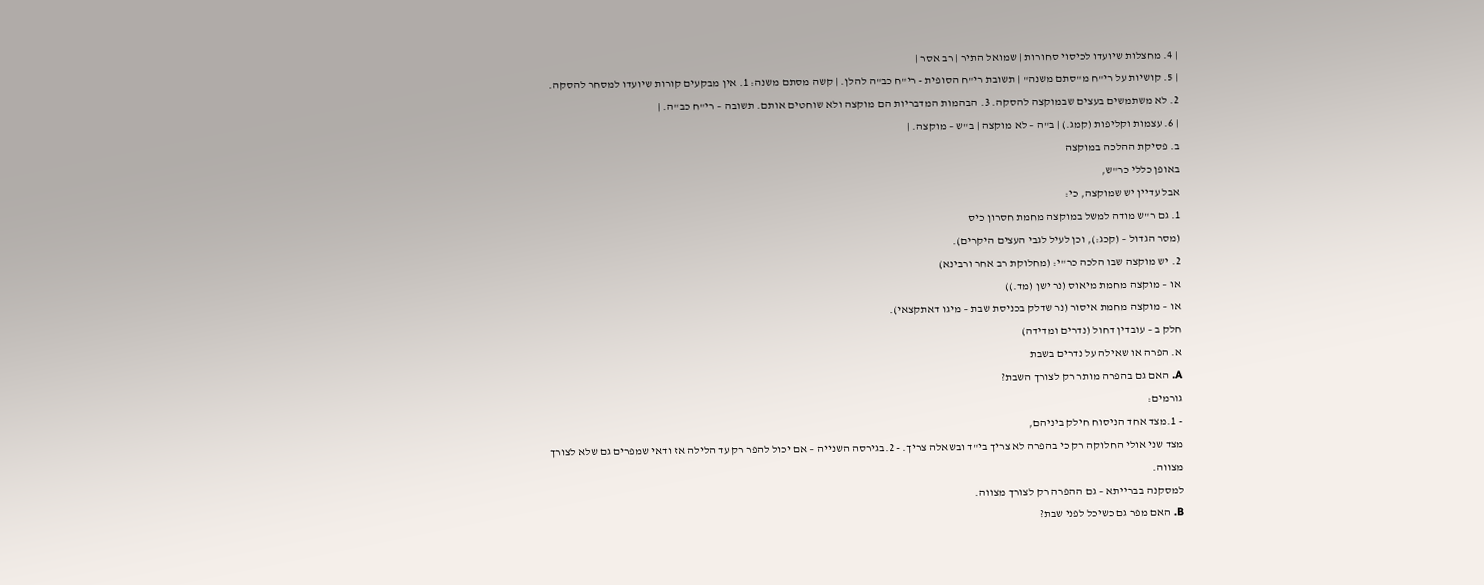| 4. מחצלות שיועדו לכיסוי סחורות | שמואל התיר | רב אסר |
| 5. קושיות על רי"ח מ"סתם משנה" | תשובת רי"ח הסופית - רי"ח כב"ה להלן. | קשה מסתם משנה: 1. אין מבקעים קורות שיועדו למסחר להסקה. 2. לא משתמשים בעצים שבמוקצה להסקה. 3. הבהמות המדבריות הם מוקצה ולא שוחטים אותם. תשובה – רי"ח כב"ה. |
| 6. עצמות וקליפות (קמג.) | ב"ה – לא מוקצה | ב"ש – מוקצה. |
ב. פסיקת ההלכה במוקצה
באופן כללי כר"ש,
אבל עדיין יש שמוקצה, כי:
1. גם ר"ש מודה למשל במוקצה מחמת חסרון כיס
(מסר הגדול – (קכג:), וכן לעיל לגבי העצים היקרים).
2. יש מוקצה שבו הלכה כר"י: (מחלוקת רב אחר ורבינא)
או – מוקצה מחמת מיאוס (נר ישן (מד.))
או – מוקצה מחמת איסור (נר שדלק בכניסת שבת – מיגו דאתקצאי).
חלק ב – עובדין דחול (נדרים ומדידה)
א. הפרה או שאילה על נדרים בשבת
A. האם גם בהפרה מותר רק לצורך השבת?
גורמים:
- 1.מצד אחד הניסוח חילק ביניהם,
מצד שני אולי החלוקה רק כי בהפרה לא צריך בי"ד ובשאלה צריך. - 2.בגירסה השנייה – אם יכול להפר רק עד הלילה אז ודאי שמפרים גם שלא לצורך מצווה.
למסקנה בברייתא – גם ההפרה רק לצורך מצווה.
B. האם מפר גם כשיכל לפני שבת?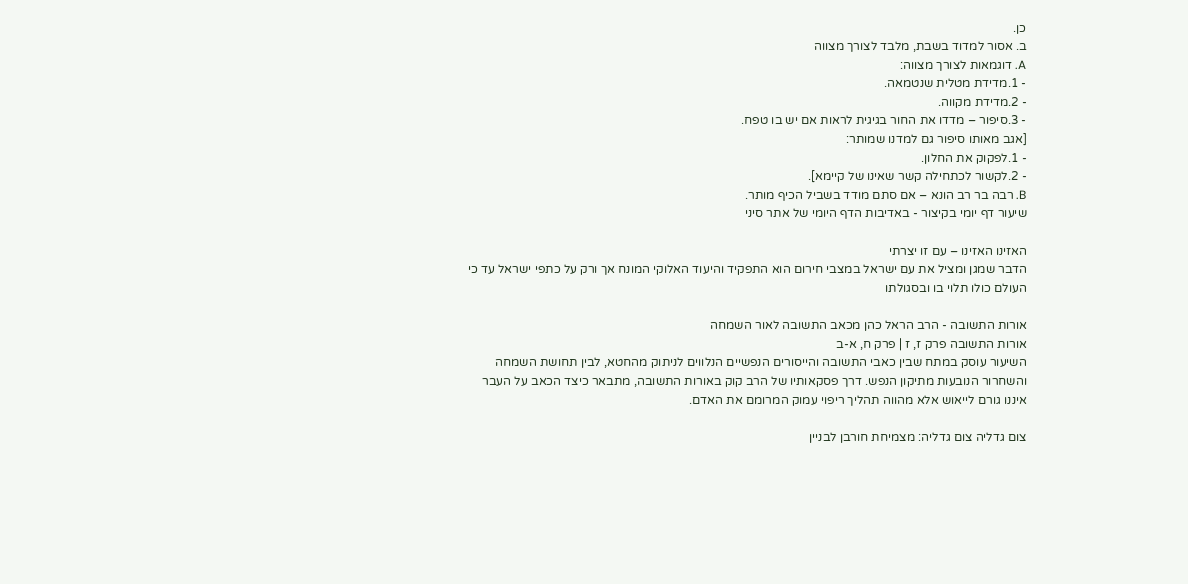כן.
ב. אסור למדוד בשבת, מלבד לצורך מצווה
A. דוגמאות לצורך מצווה:
- 1.מדידת מטלית שנטמאה.
- 2.מדידת מקווה.
- 3.סיפור – מדדו את החור בגיגית לראות אם יש בו טפח.
[אגב מאותו סיפור גם למדנו שמותר:
- 1.לפקוק את החלון.
- 2.לקשור לכתחילה קשר שאינו של קיימא].
B. רבה בר רב הונא – אם סתם מודד בשביל הכיף מותר.
שיעור דף יומי בקיצור - באדיבות הדף היומי של אתר סיני

האזינו האזינו – עם זו יצרתי
הדבר שמגן ומציל את עם ישראל במצבי חירום הוא התפקיד והיעוד האלוקי המונח אך ורק על כתפי ישראל עד כי העולם כולו תלוי בו ובסגולתו

אורות התשובה - הרב הראל כהן מכאב התשובה לאור השמחה
אורות התשובה פרק ז, ז | פרק ח, א-ב
השיעור עוסק במתח שבין כאבי התשובה והייסורים הנפשיים הנלווים לניתוק מהחטא, לבין תחושת השמחה והשחרור הנובעות מתיקון הנפש. דרך פסקאותיו של הרב קוק באורות התשובה, מתבאר כיצד הכאב על העבר איננו גורם לייאוש אלא מהווה תהליך ריפוי עמוק המרומם את האדם.

צום גדליה צום גדליה: מצמיחת חורבן לבניין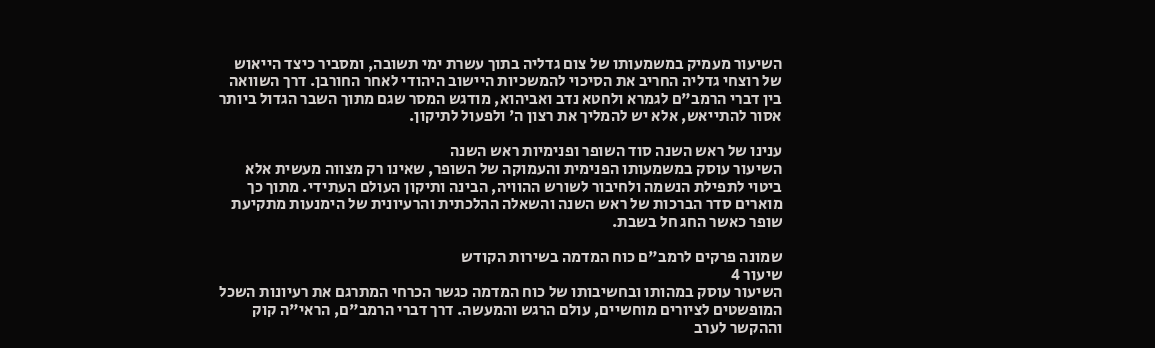השיעור מעמיק במשמעותו של צום גדליה בתוך עשרת ימי תשובה, ומסביר כיצד הייאוש של רוצחי גדליה החריב את הסיכוי להמשכיות היישוב היהודי לאחר החורבן. דרך השוואה בין דברי הרמב"ם לגמרא ולחטא נדב ואביהוא, מודגש המסר שגם מתוך השבר הגדול ביותר אסור להתייאש, אלא יש להמליך את רצון ה' ולפעול לתיקון.

ענינו של ראש השנה סוד השופר ופנימיות ראש השנה
השיעור עוסק במשמעותו הפנימית והעמוקה של השופר, שאינו רק מצווה מעשית אלא ביטוי לתפילת הנשמה ולחיבור לשורש ההוויה, הבינה ותיקון העולם העתידי. מתוך כך מוארים סדר הברכות של ראש השנה והשאלה ההלכתית והרעיונית של הימנעות מתקיעת שופר כאשר החג חל בשבת.

שמונה פרקים לרמב"ם כוח המדמה בשירות הקודש
שיעור 4
השיעור עוסק במהותו ובחשיבותו של כוח המדמה כגשר הכרחי המתרגם את רעיונות השכל המופשטים לציורים מוחשיים, עולם הרגש והמעשה. דרך דברי הרמב"ם, הראי"ה קוק וההקשר לערב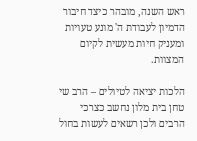ראש השנה, מובהר כיצד חיבור הדמיון לעבודת ה' מונע טעויות ומעניק חיות מעשית לקיום המצוות.

הלכות יציאה לטיולים – הרב שי טחן בית מלון נחשב כצרכי הרבים ולכן רשאים לעשות בחול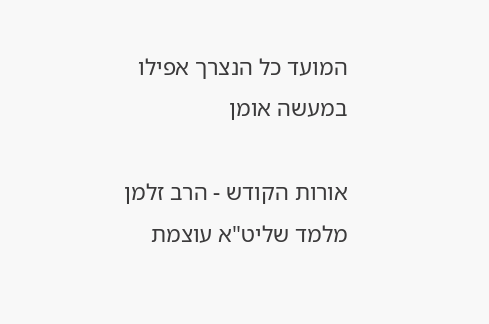המועד כל הנצרך אפילו במעשה אומן

אורות הקודש - הרב זלמן מלמד שליט"א עוצמת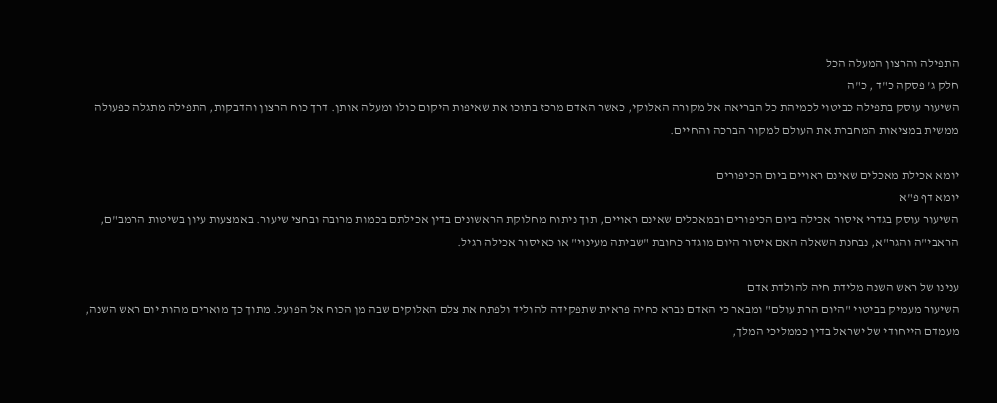התפילה והרצון המעלה הכל
חלק ג' פסקה כ"ד , כ"ה
השיעור עוסק בתפילה כביטוי לכמיהת כל הבריאה אל מקורה האלוקי, כאשר האדם מרכז בתוכו את שאיפות היקום כולו ומעלה אותן. דרך כוח הרצון והדבקות, התפילה מתגלה כפעולה ממשית במציאות המחברת את העולם למקור הברכה והחיים.

יומא אכילת מאכלים שאינם ראויים ביום הכיפורים
יומא דף פ"א
השיעור עוסק בגדרי איסור אכילה ביום הכיפורים ובמאכלים שאינם ראויים, תוך ניתוח מחלוקת הראשונים בדין אכילתם בכמות מרובה ובחצי שיעור. באמצעות עיון בשיטות הרמב"ם, הראבי"ה והגר"א, נבחנת השאלה האם איסור היום מוגדר כחובת "שביתה מעינוי" או כאיסור אכילה רגיל.

ענינו של ראש השנה מלידת חיה להולדת אדם
השיעור מעמיק בביטוי "היום הרת עולם" ומבאר כי האדם נברא כחיה פראית שתפקידה להוליד ולפתח את צלם האלוקים שבה מן הכוח אל הפועל. מתוך כך מוארים מהות יום ראש השנה, מעמדם הייחודי של ישראל בדין כממליכי המלך,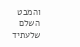והמבט השלם שלעתיד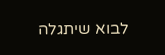לבוא שיתגלה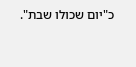כ"יום שכולו שבת".